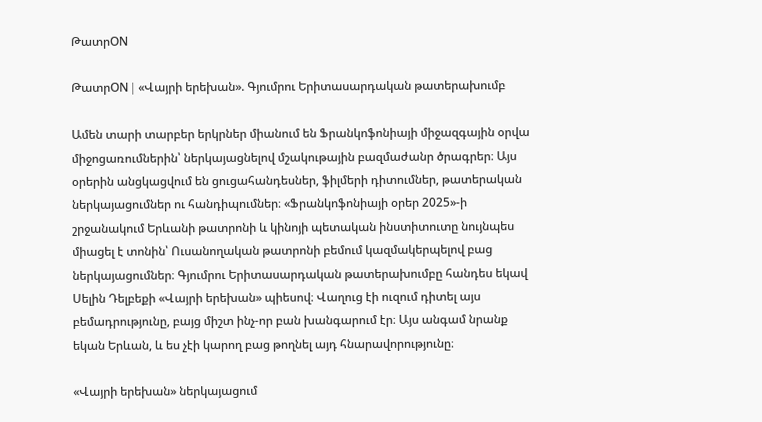ԹատրON

ԹատրON | «Վայրի երեխան». Գյումրու Երիտասարդական թատերախումբ

Ամեն տարի տարբեր երկրներ միանում են Ֆրանկոֆոնիայի միջազգային օրվա միջոցառումներին՝ ներկայացնելով մշակութային բազմաժանր ծրագրեր։ Այս օրերին անցկացվում են ցուցահանդեսներ, ֆիլմերի դիտումներ, թատերական ներկայացումներ ու հանդիպումներ։ «Ֆրանկոֆոնիայի օրեր 2025»-ի շրջանակում Երևանի թատրոնի և կինոյի պետական ինստիտուտը նույնպես միացել է տոնին՝ Ուսանողական թատրոնի բեմում կազմակերպելով բաց ներկայացումներ։ Գյումրու Երիտասարդական թատերախումբը հանդես եկավ Սելին Դելբեքի «Վայրի երեխան» պիեսով։ Վաղուց էի ուզում դիտել այս բեմադրությունը, բայց միշտ ինչ-որ բան խանգարում էր։ Այս անգամ նրանք եկան Երևան, և ես չէի կարող բաց թողնել այդ հնարավորությունը։

«Վայրի երեխան» ներկայացում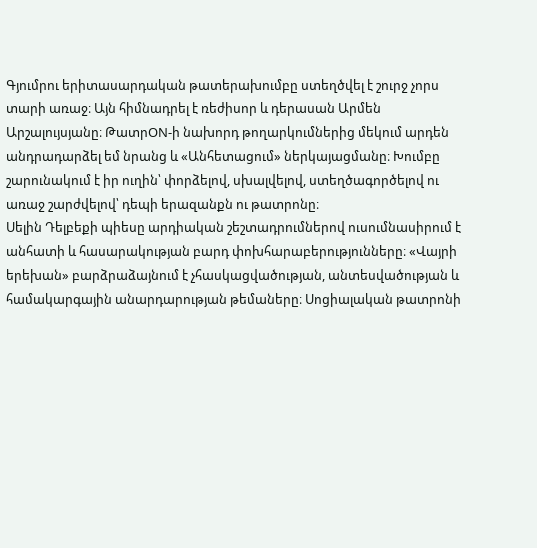Գյումրու երիտասարդական թատերախումբը ստեղծվել է շուրջ չորս տարի առաջ։ Այն հիմնադրել է ռեժիսոր և դերասան Արմեն Արշալույսյանը։ ԹատրON-ի նախորդ թողարկումներից մեկում արդեն անդրադարձել եմ նրանց և «Անհետացում» ներկայացմանը։ Խումբը շարունակում է իր ուղին՝ փորձելով, սխալվելով, ստեղծագործելով ու առաջ շարժվելով՝ դեպի երազանքն ու թատրոնը։
Սելին Դելբեքի պիեսը արդիական շեշտադրումներով ուսումնասիրում է անհատի և հասարակության բարդ փոխհարաբերությունները։ «Վայրի երեխան» բարձրաձայնում է չհասկացվածության, անտեսվածության և համակարգային անարդարության թեմաները։ Սոցիալական թատրոնի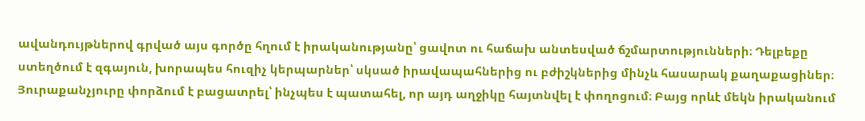ավանդույթներով գրված այս գործը հղում է իրականությանը՝ ցավոտ ու հաճախ անտեսված ճշմարտությունների։ Դելբեքը ստեղծում է զգայուն, խորապես հուզիչ կերպարներ՝ սկսած իրավապահներից ու բժիշկներից մինչև հասարակ քաղաքացիներ։ Յուրաքանչյուրը փորձում է բացատրել՝ ինչպես է պատահել, որ այդ աղջիկը հայտնվել է փողոցում։ Բայց որևէ մեկն իրականում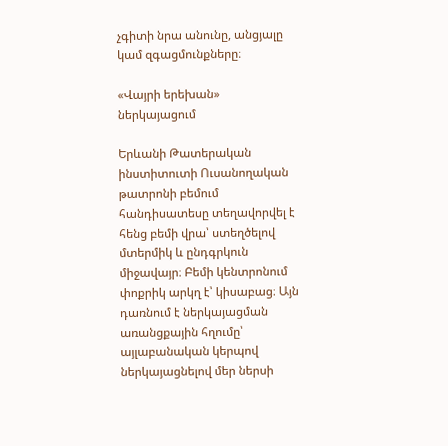չգիտի նրա անունը, անցյալը կամ զգացմունքները։

«Վայրի երեխան» ներկայացում

Երևանի Թատերական ինստիտուտի Ուսանողական թատրոնի բեմում հանդիսատեսը տեղավորվել է հենց բեմի վրա՝ ստեղծելով մտերմիկ և ընդգրկուն միջավայր։ Բեմի կենտրոնում փոքրիկ արկղ է՝ կիսաբաց։ Այն դառնում է ներկայացման առանցքային հղումը՝ այլաբանական կերպով ներկայացնելով մեր ներսի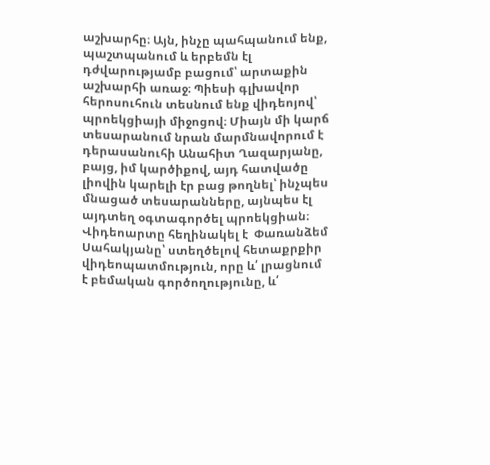աշխարհը։ Այն, ինչը պահպանում ենք, պաշտպանում և երբեմն էլ դժվարությամբ բացում՝ արտաքին աշխարհի առաջ։ Պիեսի գլխավոր հերոսուհուն տեսնում ենք վիդեոյով՝ պրոեկցիայի միջոցով։ Միայն մի կարճ տեսարանում նրան մարմնավորում է դերասանուհի Անահիտ Ղազարյանը, բայց, իմ կարծիքով, այդ հատվածը լիովին կարելի էր բաց թողնել՝ ինչպես մնացած տեսարանները, այնպես էլ այդտեղ օգտագործել պրոեկցիան։  Վիդեոարտը հեղինակել է  Փառանձեմ Սահակյանը՝ ստեղծելով հետաքրքիր վիդեոպատմություն, որը և՛ լրացնում է բեմական գործողությունը, և՛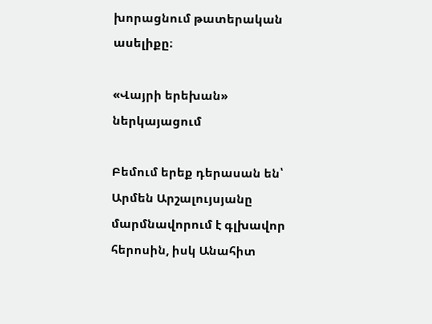խորացնում թատերական ասելիքը։

«Վայրի երեխան» ներկայացում

Բեմում երեք դերասան են՝ Արմեն Արշալույսյանը մարմնավորում է գլխավոր հերոսին, իսկ Անահիտ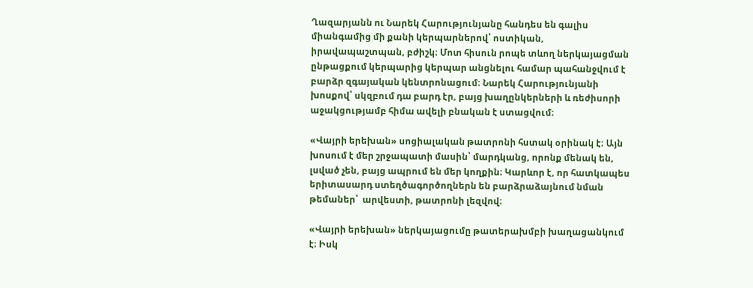Ղազարյանն ու Նարեկ Հարությունյանը հանդես են գալիս միանգամից մի քանի կերպարներով՝ ոստիկան, իրավապաշտպան, բժիշկ։ Մոտ հիսուն րոպե տևող ներկայացման ընթացքում կերպարից կերպար անցնելու համար պահանջվում է բարձր զգայական կենտրոնացում։ Նարեկ Հարությունյանի խոսքով՝ սկզբում դա բարդ էր, բայց խաղընկերների և ռեժիսորի աջակցությամբ հիմա ավելի բնական է ստացվում։

«Վայրի երեխան» սոցիալական թատրոնի հստակ օրինակ է։ Այն խոսում է մեր շրջապատի մասին՝ մարդկանց, որոնք մենակ են, լսված չեն, բայց ապրում են մեր կողքին։ Կարևոր է, որ հատկապես երիտասարդ ստեղծագործողներն են բարձրաձայնում նման թեմաներ՝  արվեստի, թատրոնի լեզվով։

«Վայրի երեխան» ներկայացումը թատերախմբի խաղացանկում է։ Իսկ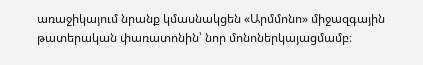առաջիկայում նրանք կմասնակցեն «Արմմոնո» միջազգային թատերական փառատոնին՝ նոր մոնոներկայացմամբ։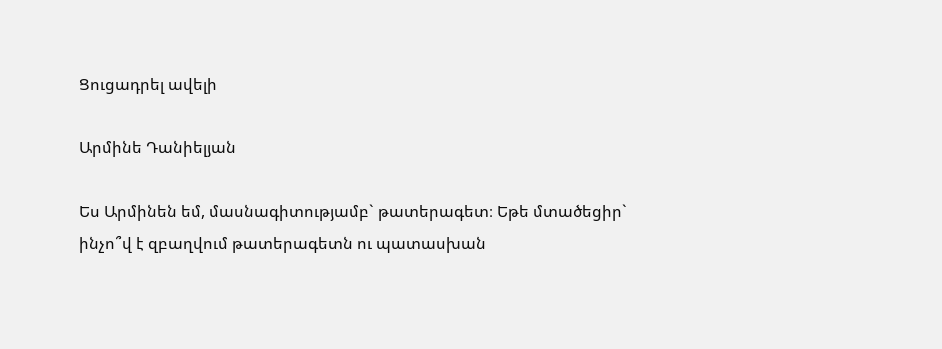Ցուցադրել ավելի

Արմինե Դանիելյան

Ես Արմինեն եմ, մասնագիտությամբ` թատերագետ։ Եթե մտածեցիր` ինչո՞վ է զբաղվում թատերագետն ու պատասխան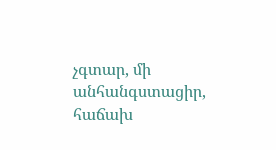չգտար, մի անհանգստացիր, հաճախ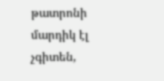թատրոնի մարդիկ էլ չգիտեն,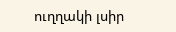ուղղակի լսիր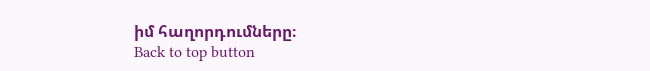իմ հաղորդումները։
Back to top button